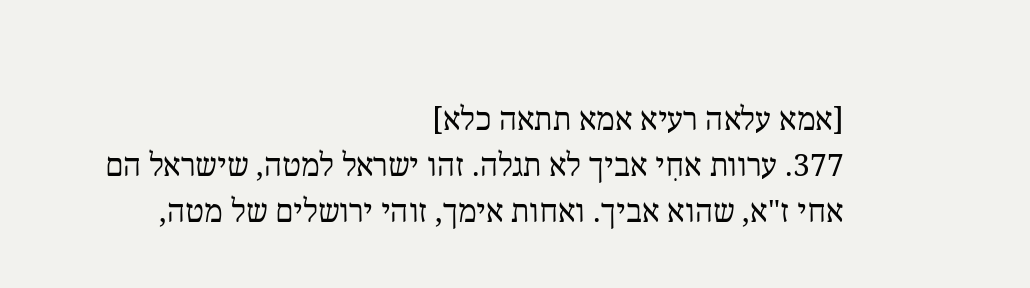[אמא עלאה רעיא אמא תתאה כלא]
377. ערוות אחִי אביך לא תגלה. זהו ישראל למטה, שישראל הם אחי ז"א, שהוא אביך. ואחות אימך, זוהי ירושלים של מטה,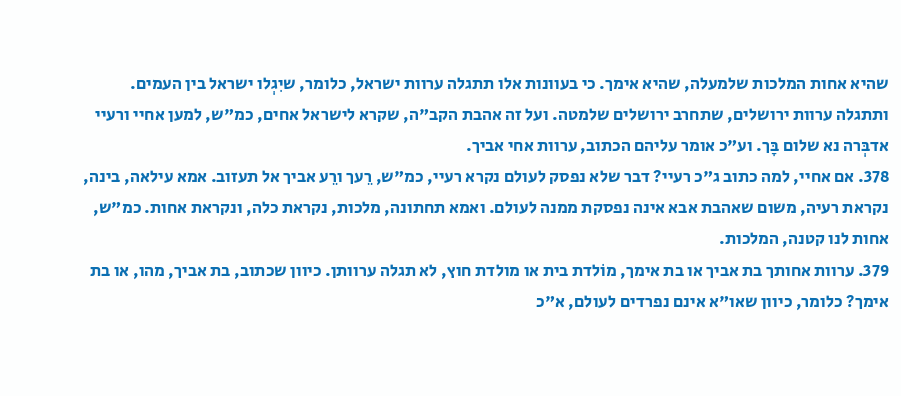שהיא אחות המלכות שלמעלה, שהיא אימך. כי בעוונות אלו תתגלה ערוות ישראל, כלומר, שיִגְלו ישראל בין העמים. ותתגלה ערוות ירושלים, שתחרב ירושלים שלמטה. ועל זה אהבת הקב"ה, שקרא לישראל אחים, כמ"ש, למען אחיי ורעיי אדבְּרה נא שלום בָּך. וע"כ אומר עליהם הכתוב, ערוות אחי אביך.
378. אם אחיי, למה כתוב ג"כ רעיי? דבר שלא נפסק לעולם נקרא רעיי, כמ"ש, רֵעך ורֵע אביך אל תעזוב. אמא עילאה, בינה, נקראת רעיה, משום שאהבת אבא אינה נפסקת ממנה לעולם. ואמא תחתונה, מלכות, נקראת כלה, ונקראת אחות. כמ"ש, אחות לנו קטנה, המלכות.
379. ערוות אחותך בת אביך או בת אימך, מוֹלדת בית או מולדת חוץ, לא תגלה ערוותן. כיוון שכתוב, בת אביך, מהו, או בת אימך? כלומר, כיוון שאו"א אינם נפרדים לעולם, א"כ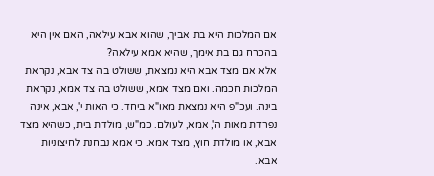אם המלכות היא בת אביך, שהוא אבא עילאה, האם אין היא בהכרח גם בת אימך, שהיא אמא עילאה?
אלא אם מצד אבא היא נמצאת, ששולט בה צד אבא, נקראת המלכות חכמה. ואם מצד אמא, ששולט בה צד אמא, נקראת בינה. ועכ"פ היא נמצאת מאו"א ביחד. כי האות י', אבא, אינה נפרדת מאות ה', אמא, לעולם. כמ"ש, מולדת בית, כשהיא מצד אבא, או מולדת חוץ, מצד אמא. כי אמא נבחנת לחיצוניות אבא.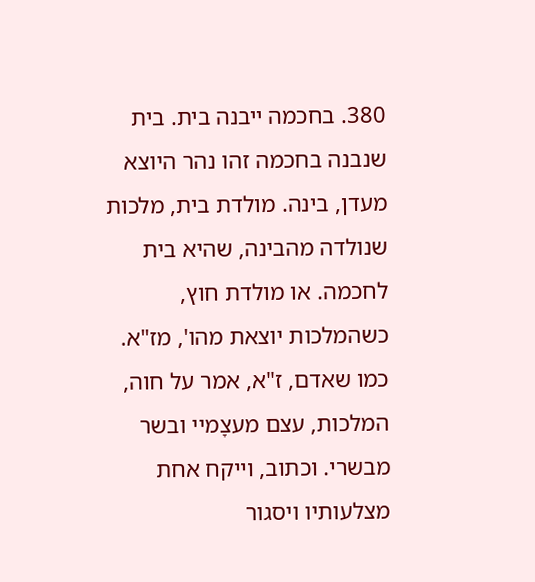380. בחכמה ייבנה בית. בית שנבנה בחכמה זהו נהר היוצא מעדן, בינה. מולדת בית, מלכות שנולדה מהבינה, שהיא בית לחכמה. או מולדת חוץ, כשהמלכות יוצאת מהו', מז"א. כמו שאדם, ז"א, אמר על חוה, המלכות, עצם מעצָמיי ובשר מבשרי. וכתוב, וייקח אחת מצלעותיו ויסגור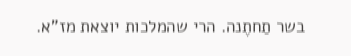בשר תַחתֶנה. הרי שהמלכות יוצאת מז"א.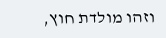וזהו מולדת חוץ,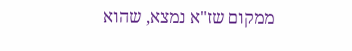ממקום שז"א נמצא, שהוא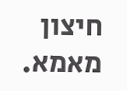חיצון מאמא.